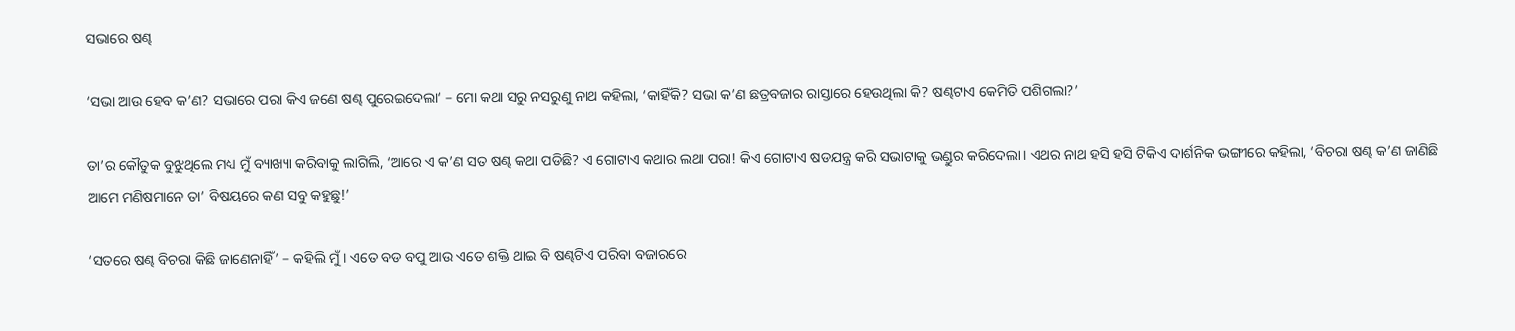ସଭାରେ ଷଣ୍ଢ

‘ସଭା ଆଉ ହେବ କ’ଣ? ସଭାରେ ପରା କିଏ ଜଣେ ଷଣ୍ଢ ପୁରେଇଦେଲା‘ – ମୋ କଥା ସରୁ ନସରୁଣୁ ନାଥ କହିଲା, ‘କାହିଁକି? ସଭା କ’ଣ ଛତ୍ରବଜାର ରାସ୍ତାରେ ହେଉଥିଲା କି? ଷଣ୍ଢଟାଏ କେମିତି ପଶିଗଲା?’

ତା’ର କୌତୁକ ବୁଝୁଥିଲେ ମଧ୍ୟ ମୁଁ ବ୍ୟାଖ୍ୟା କରିବାକୁ ଲାଗିଲି, ‘ଆରେ ଏ କ’ଣ ସତ ଷଣ୍ଢ କଥା ପଡିଛି? ଏ ଗୋଟାଏ କଥାର ଲଥା ପରା! କିଏ ଗୋଟାଏ ଷଡଯନ୍ତ୍ର କରି ସଭାଟାକୁ ଭଣ୍ଡୁର କରିଦେଲା। ଏଥର ନାଥ ହସି ହସି ଟିକିଏ ଦାର୍ଶନିକ ଭଙ୍ଗୀରେ କହିଲା, ‘ବିଚରା ଷଣ୍ଢ କ’ଣ ଜାଣିଛି ଆମେ ମଣିଷମାନେ ତା’ ବିଷୟରେ କଣ ସବୁ କହୁଛୁ!’

‘ସତରେ ଷଣ୍ଢ ବିଚରା କିଛି ଜାଣେନାହିଁ’ – କହିଲି ମୁଁ। ଏତେ ବଡ ବପୁ ଆଉ ଏତେ ଶକ୍ତି ଥାଇ ବି ଷଣ୍ଢଟିଏ ପରିବା ବଜାରରେ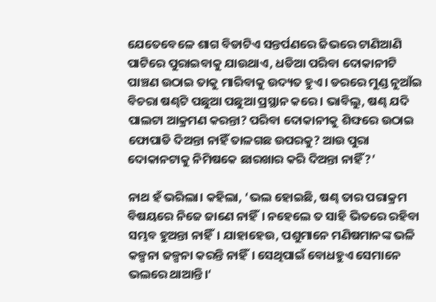ଯେତେବେଳେ ଶାଗ ବିଡାଟିଏ ସନ୍ତର୍ପଣରେ ଜିଭରେ ଟାଣିଆଣି ପାଟିରେ ପୁରାଇବାକୁ ଯାଉଥାଏ, ଧଡିଆ ପରିବା ଦୋକାନୀଟି ପାଞ୍ଚଣ ଉଠାଇ ତାକୁ ମାରିବାକୁ ଉଦ୍ୟତ ହୁଏ। ଡରରେ ମୁଣ୍ଡ ନୁଆଁଇ ବିଚରା ଷଣ୍ଢଟି ପଛୁଆ ପଛୁଆ ପ୍ରସ୍ଥାନ କରେ। ଭାବିଲୁ, ଷଣ୍ଢ ଯଦି ପାଲଟା ଆକ୍ରମଣ କରନ୍ତା? ପରିବା ଦୋକାନୀକୁ ଶିଙ୍ଘରେ ଉଠାଇ ଫୋପାଡି ଦିଅନ୍ତା ନାହିଁ ତାଳଗଛ ଉପରକୁ? ଆଉ ପୁରା ଦୋକାନଟାକୁ ନିମିଷକେ ଛାରଖାର କରି ଦିଅନ୍ତା ନାହିଁ?’

ନାଥ ହଁ ଭରିଲା। କହିଲା, ‘ଭଲ ହୋଇଛି, ଷଣ୍ଢ ତାର ପରାକ୍ରମ ବିଷୟରେ ନିଜେ ଜାଣେ ନାହିଁ। ନହେଲେ ତ ସାହି ଭିତରେ ରହିବା ସମ୍ଭବ ହୁଅନ୍ତା ନାହିଁ। ଯାହାହେଉ, ପଶୁମାନେ ମଣିଷମାନଙ୍କ ଭଳି କଳ୍ପନା ଜଳ୍ପନା କରନ୍ତି ନାହିଁ। ସେଥିପାଇଁ ବୋଧହୁଏ ସେମାନେ ଭଲରେ ଥାଆନ୍ତି।‘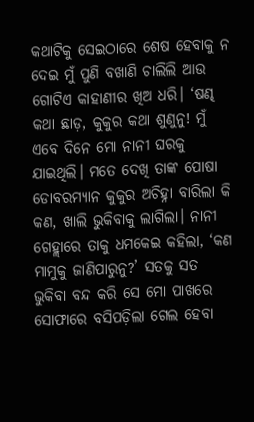କଥାଟିକୁ ସେଇଠାରେ ଶେଷ ହେବାକୁ ନ ଦେଇ ମୁଁ ପୁଣି ବଖାଣି ଚାଲିଲି ଆଉ ଗୋଟିଏ କାହାଣୀର ଖିଅ ଧରି। ‘ଷଣ୍ଢ କଥା ଛାଡ଼, କୁକୁର କଥା ଶୁଣୁନୁ! ମୁଁ ଏବେ ଦିନେ ମୋ ନାନୀ ଘରକୁ ଯାଇଥିଲି। ମତେ ଦେଖି ତାଙ୍କ ପୋଷା ଡୋବରମ୍ୟାନ କୁକୁର ଅଚିହ୍ନା ବାରିଲା କି କଣ, ଖାଲି ଭୁକିବାକୁ ଲାଗିଲା। ନାନୀ ଗେହ୍ଲାରେ ତାକୁ ଧମକେଇ କହିଲା, ‘କଣ ମାମୁକୁ ଜାଣିପାରୁନୁ?’ ସତକୁ ସତ ଭୁକିବା ବନ୍ଦ କରି ସେ ମୋ ପାଖରେ ସୋଫାରେ ବସିପଡ଼ିଲା ଗେଲ ହେବା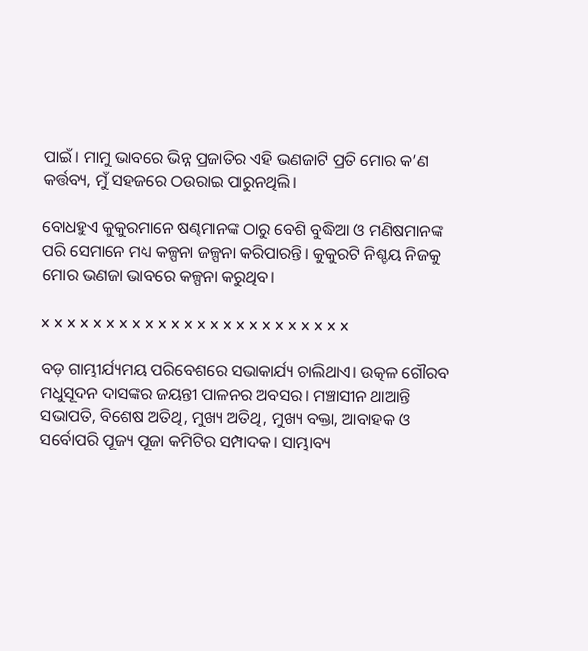ପାଇଁ। ମାମୁ ଭାବରେ ଭିନ୍ନ ପ୍ରଜାତିର ଏହି ଭଣଜାଟି ପ୍ରତି ମୋର କ’ଣ କର୍ତ୍ତବ୍ୟ, ମୁଁ ସହଜରେ ଠଉରାଇ ପାରୁନଥିଲି।

ବୋଧହୁଏ କୁକୁରମାନେ ଷଣ୍ଢମାନଙ୍କ ଠାରୁ ବେଶି ବୁଦ୍ଧିଆ ଓ ମଣିଷମାନଙ୍କ ପରି ସେମାନେ ମଧ୍ୟ କଳ୍ପନା ଜଳ୍ପନା କରିପାରନ୍ତି। କୁକୁରଟି ନିଶ୍ଚୟ ନିଜକୁ ମୋର ଭଣଜା ଭାବରେ କଳ୍ପନା କରୁଥିବ।

x x x x x x x x x x x x x x x x x x x x x x x x

ବଡ଼ ଗାମ୍ଭୀର୍ଯ୍ୟମୟ ପରିବେଶରେ ସଭାକାର୍ଯ୍ୟ ଚାଲିଥାଏ। ଉତ୍କଳ ଗୌରବ ମଧୁସୂଦନ ଦାସଙ୍କର ଜୟନ୍ତୀ ପାଳନର ଅବସର। ମଞ୍ଚାସୀନ ଥାଆନ୍ତି ସଭାପତି, ବିଶେଷ ଅତିଥି, ମୁଖ୍ୟ ଅତିଥି, ମୁଖ୍ୟ ବକ୍ତା, ଆବାହକ ଓ ସର୍ବୋପରି ପୂଜ୍ୟ ପୂଜା କମିଟିର ସମ୍ପାଦକ। ସାମ୍ଭାବ୍ୟ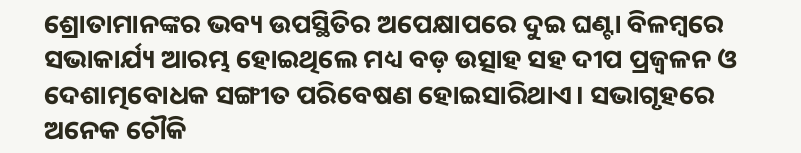ଶ୍ରୋତାମାନଙ୍କର ଭବ୍ୟ ଉପସ୍ଥିତିର ଅପେକ୍ଷାପରେ ଦୁଇ ଘଣ୍ଟା ବିଳମ୍ବରେ ସଭାକାର୍ଯ୍ୟ ଆରମ୍ଭ ହୋଇଥିଲେ ମଧ୍ୟ ବଡ଼ ଉତ୍ସାହ ସହ ଦୀପ ପ୍ରଜ୍ୱଳନ ଓ ଦେଶାତ୍ମବୋଧକ ସଙ୍ଗୀତ ପରିବେଷଣ ହୋଇସାରିଥାଏ। ସଭାଗୃହରେ ଅନେକ ଚୌକି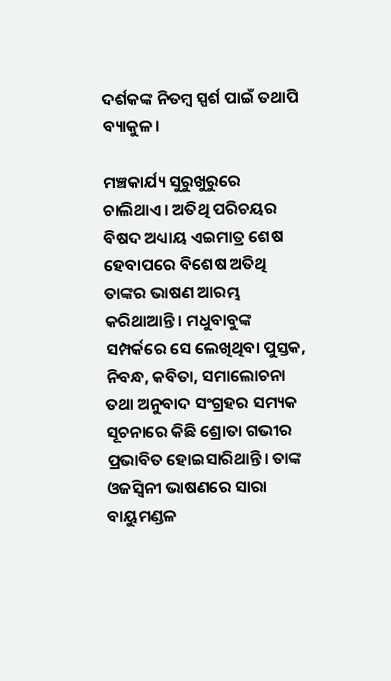ଦର୍ଶକଙ୍କ ନିତମ୍ବ ସ୍ପର୍ଶ ପାଇଁ ତଥାପି ବ୍ୟାକୁଳ।

ମଞ୍ଚକାର୍ଯ୍ୟ ସୁରୁଖୁରୁରେ ଚାଲିଥାଏ। ଅତିଥି ପରିଚୟର ବିଷଦ ଅଧ୍ୟାୟ ଏଇମାତ୍ର ଶେଷ ହେବାପରେ ବିଶେଷ ଅତିଥି ତାଙ୍କର ଭାଷଣ ଆରମ୍ଭ କରିଥାଆନ୍ତି। ମଧୁବାବୁଙ୍କ ସମ୍ପର୍କରେ ସେ ଲେଖିଥିବା ପୁସ୍ତକ, ନିବନ୍ଧ, କବିତା, ସମାଲୋଚନା ତଥା ଅନୁବାଦ ସଂଗ୍ରହର ସମ୍ୟକ ସୂଚନାରେ କିଛି ଶ୍ରୋତା ଗଭୀର ପ୍ରଭାବିତ ହୋଇସାରିଥାନ୍ତି। ତାଙ୍କ ଓଜସ୍ୱିନୀ ଭାଷଣରେ ସାରା ବାୟୁମଣ୍ଡଳ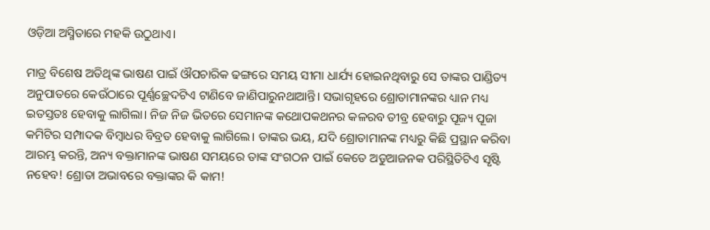ଓଡ଼ିଆ ଅସ୍ମିତାରେ ମହକି ଉଠୁଥାଏ।

ମାତ୍ର ବିଶେଷ ଅତିଥିଙ୍କ ଭାଷଣ ପାଇଁ ଔପଚାରିକ ଢଙ୍ଗରେ ସମୟ ସୀମା ଧାର୍ଯ୍ୟ ହୋଇନଥିବାରୁ ସେ ତାଙ୍କର ପାଣ୍ଡିତ୍ୟ ଅନୁପାତରେ କେଉଁଠାରେ ପୂର୍ଣ୍ଣଚ୍ଛେଦଟିଏ ଟାଣିବେ ଜାଣିପାରୁନଥାଆନ୍ତି। ସଭାଗୃହରେ ଶ୍ରୋତାମାନଙ୍କର ଧ୍ୟାନ ମଧ୍ୟ ଇତସ୍ତତଃ ହେବାକୁ ଲାଗିଲା। ନିଜ ନିଜ ଭିତରେ ସେମାନଙ୍କ କଥୋପକଥନର କଳରବ ତୀବ୍ର ହେବାରୁ ପୂଜ୍ୟ ପୂଜା କମିଟିର ସମ୍ପାଦକ ବିମ୍ବାଧର ବିବ୍ରତ ହେବାକୁ ଲାଗିଲେ। ତାଙ୍କର ଭୟ, ଯଦି ଶ୍ରୋତାମାନଙ୍କ ମଧ୍ୟରୁ କିଛି ପ୍ରସ୍ଥାନ କରିବା ଆରମ୍ଭ କରନ୍ତି, ଅନ୍ୟ ବକ୍ତାମାନଙ୍କ ଭାଷଣ ସମୟରେ ତାଙ୍କ ସଂଗଠନ ପାଇଁ କେତେ ଅଡୁଆଜନକ ପରିସ୍ଥିତିଟିଏ ସୃଷ୍ଟି ନହେବ! ଶ୍ରୋତା ଅଭାବରେ ବକ୍ତାଙ୍କର କି କାମ!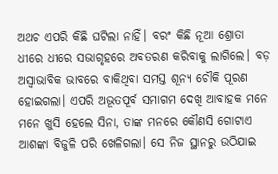ଅଥଚ ଏପରି କିଛି ଘଟିଲା ନାହିଁ। ବରଂ କିଛି ନୂଆ ଶ୍ରୋତା ଧୀରେ ଧୀରେ ସଭାଗୃହରେ ଅବତରଣ କରିବାକୁ ଲାଗିଲେ। ବଡ଼ ଅସ୍ୱାଭାବିକ ଭାବରେ ବାକିଥିବା ସମସ୍ତ ଶୂନ୍ୟ ଚୌକି ପୂରଣ ହୋଇଗଲା। ଏପରି ଅଭୂତପୂର୍ବ ସମାଗମ ଦେଖି ଆବାହକ ମନେ ମନେ ଖୁସି ହେଲେ ସିନା, ତାଙ୍କ ମନରେ କୌଣସି ଗୋଟାଏ ଆଶଙ୍କା ବିଜୁଳି ପରି ଖେଳିଗଲା। ସେ ନିଜ ସ୍ଥାନରୁ ଉଠିଯାଇ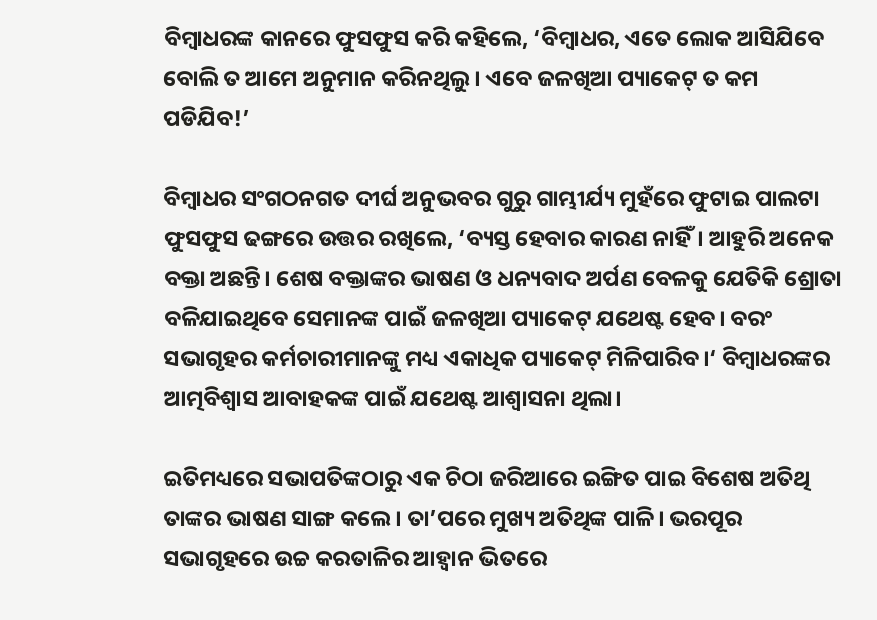ବିମ୍ବାଧରଙ୍କ କାନରେ ଫୁସଫୁସ କରି କହିଲେ, ‘ବିମ୍ବାଧର, ଏତେ ଲୋକ ଆସିଯିବେ ବୋଲି ତ ଆମେ ଅନୁମାନ କରିନଥିଲୁ। ଏବେ ଜଳଖିଆ ପ୍ୟାକେଟ୍ ତ କମ ପଡିଯିବ!’

ବିମ୍ବାଧର ସଂଗଠନଗତ ଦୀର୍ଘ ଅନୁଭବର ଗୁରୁ ଗାମ୍ଭୀର୍ଯ୍ୟ ମୁହଁରେ ଫୁଟାଇ ପାଲଟା ଫୁସଫୁସ ଢଙ୍ଗରେ ଉତ୍ତର ରଖିଲେ, ‘ବ୍ୟସ୍ତ ହେବାର କାରଣ ନାହିଁ। ଆହୁରି ଅନେକ ବକ୍ତା ଅଛନ୍ତି। ଶେଷ ବକ୍ତାଙ୍କର ଭାଷଣ ଓ ଧନ୍ୟବାଦ ଅର୍ପଣ ବେଳକୁ ଯେତିକି ଶ୍ରୋତା ବଳିଯାଇଥିବେ ସେମାନଙ୍କ ପାଇଁ ଜଳଖିଆ ପ୍ୟାକେଟ୍ ଯଥେଷ୍ଟ ହେବ। ବରଂ ସଭାଗୃହର କର୍ମଚାରୀମାନଙ୍କୁ ମଧ୍ୟ ଏକାଧିକ ପ୍ୟାକେଟ୍ ମିଳିପାରିବ।‘ ବିମ୍ବାଧରଙ୍କର ଆତ୍ମବିଶ୍ୱାସ ଆବାହକଙ୍କ ପାଇଁ ଯଥେଷ୍ଟ ଆଶ୍ୱାସନା ଥିଲା।

ଇତିମଧ୍ୟରେ ସଭାପତିଙ୍କଠାରୁ ଏକ ଚିଠା ଜରିଆରେ ଇଙ୍ଗିତ ପାଇ ବିଶେଷ ଅତିଥି ତାଙ୍କର ଭାଷଣ ସାଙ୍ଗ କଲେ। ତା’ପରେ ମୁଖ୍ୟ ଅତିଥିଙ୍କ ପାଳି। ଭରପୂର ସଭାଗୃହରେ ଉଚ୍ଚ କରତାଳିର ଆହ୍ୱାନ ଭିତରେ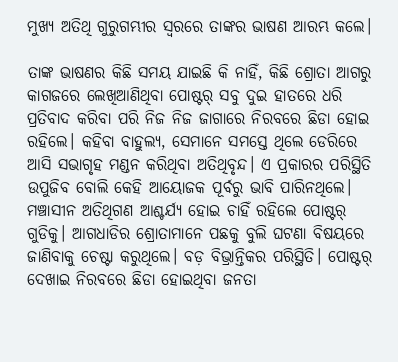ମୁଖ୍ୟ ଅତିଥି ଗୁରୁଗମ୍ଭୀର ସ୍ୱରରେ ତାଙ୍କର ଭାଷଣ ଆରମ୍ଭ କଲେ।

ତାଙ୍କ ଭାଷଣର କିଛି ସମୟ ଯାଇଛି କି ନାହିଁ, କିଛି ଶ୍ରୋତା ଆଗରୁ କାଗଜରେ ଲେଖିଆଣିଥିବା ପୋଷ୍ଟର୍ ସବୁ ଦୁଇ ହାତରେ ଧରି ପ୍ରତିବାଦ କରିବା ପରି ନିଜ ନିଜ ଜାଗାରେ ନିରବରେ ଛିଡା ହୋଇ ରହିଲେ। କହିବା ବାହୁଲ୍ୟ, ସେମାନେ ସମସ୍ତେ ଥିଲେ ଡେରିରେ ଆସି ସଭାଗୃହ ମଣ୍ଡନ କରିଥିବା ଅତିଥିବୃନ୍ଦ। ଏ ପ୍ରକାରର ପରିସ୍ଥିତି ଉପୁଜିବ ବୋଲି କେହି ଆୟୋଜକ ପୂର୍ବରୁ ଭାବି ପାରିନଥିଲେ। ମଞ୍ଚାସୀନ ଅତିଥିଗଣ ଆଶ୍ଚର୍ଯ୍ୟ ହୋଇ ଚାହିଁ ରହିଲେ ପୋଷ୍ଟର୍ ଗୁଡିକୁ। ଆଗଧାଡିର ଶ୍ରୋତାମାନେ ପଛକୁ ବୁଲି ଘଟଣା ବିଷୟରେ ଜାଣିବାକୁ ଚେଷ୍ଟା କରୁଥିଲେ। ବଡ଼ ବିଭ୍ରାନ୍ତିକର ପରିସ୍ଥିତି। ପୋଷ୍ଟର୍ ଦେଖାଇ ନିରବରେ ଛିଡା ହୋଇଥିବା ଜନତା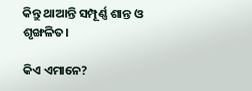କିନ୍ତୁ ଥାଆନ୍ତି ସମ୍ପୂର୍ଣ୍ଣ ଶାନ୍ତ ଓ ଶୃଙ୍ଖଳିତ।

କିଏ ଏମାନେ?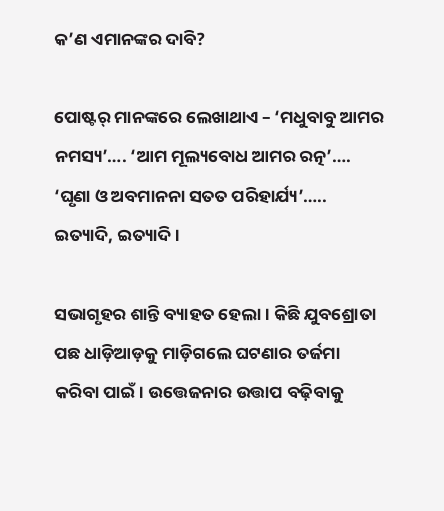କ’ଣ ଏମାନଙ୍କର ଦାବି?

ପୋଷ୍ଟର୍ ମାନଙ୍କରେ ଲେଖାଥାଏ – ‘ମଧୁବାବୁ ଆମର ନମସ୍ୟ’…. ‘ଆମ ମୂଲ୍ୟବୋଧ ଆମର ରତ୍ନ’…. ‘ଘୃଣା ଓ ଅବମାନନା ସତତ ପରିହାର୍ଯ୍ୟ’….. ଇତ୍ୟାଦି, ଇତ୍ୟାଦି।

ସଭାଗୃହର ଶାନ୍ତି ବ୍ୟାହତ ହେଲା । କିଛି ଯୁବଶ୍ରୋତା ପଛ ଧାଡ଼ିଆଡ଼କୁ ମାଡ଼ିଗଲେ ଘଟଣାର ତର୍ଜମା କରିବା ପାଇଁ। ଉତ୍ତେଜନାର ଉତ୍ତାପ ବଢ଼ିବାକୁ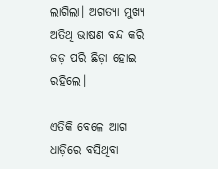ଲାଗିଲା। ଅଗତ୍ୟା ମୁଖ୍ୟ ଅତିଥି ଭାଷଣ ବନ୍ଦ କରି ଜଡ଼ ପରି ଛିଡ଼ା ହୋଇ ରହିଲେ।

ଏତିକି ବେଳେ ଆଗ ଧାଡ଼ିରେ ବସିଥିବା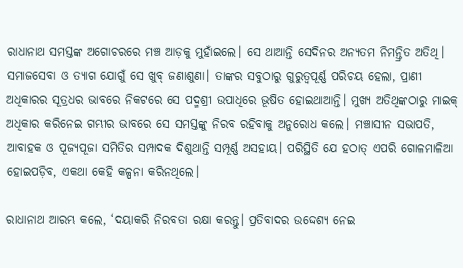ରାଧାନାଥ ସମସ୍ତଙ୍କ ଅଗୋଚରରେ ମଞ୍ଚ ଆଡ଼କୁ ମୁହାଁଇଲେ। ସେ ଥାଆନ୍ତି ସେଦିନର ଅନ୍ୟତମ ନିମନ୍ତ୍ରିତ ଅତିଥି। ସମାଜସେବା ଓ ତ୍ୟାଗ ଯୋଗୁଁ ସେ ଖୁବ୍ ଜଣାଶୁଣା। ତାଙ୍କର ସବୁଠାରୁ ଗୁରୁତ୍ୱପୂର୍ଣ୍ଣ ପରିଚୟ ହେଲା, ପ୍ରାଣୀ ଅଧିକାରର ସୂତ୍ରଧର ଭାବରେ ନିକଟରେ ସେ ପଦ୍ମଶ୍ରୀ ଉପାଧିରେ ଭୂଷିତ ହୋଇଥାଆନ୍ତି। ମୁଖ୍ୟ ଅତିଥିଙ୍କଠାରୁ ମାଇକ୍ ଅଧିକାର କରିନେଇ ଗମ୍ଭୀର ଭାବରେ ସେ ସମସ୍ତଙ୍କୁ ନିରବ ରହିବାକୁ ଅନୁରୋଧ କଲେ। ମଞ୍ଚାସୀନ ସଭାପତି, ଆବାହକ ଓ ପୂଜ୍ୟପୂଜା ସମିତିର ସମ୍ପାଦକ ଦିଶୁଥାନ୍ତି ସମ୍ପୂର୍ଣ୍ଣ ଅସହାୟ। ପରିସ୍ଥିତି ଯେ ହଠାତ୍ ଏପରି ଗୋଳମାଳିଆ ହୋଇପଡ଼ିବ, ଏକଥା କେହି କଳ୍ପନା କରିନଥିଲେ।

ରାଧାନାଥ ଆରମ୍ଭ କଲେ, ‘ଦୟାକରି ନିରବତା ରକ୍ଷା କରନ୍ତୁ। ପ୍ରତିବାଦର ଉଦ୍ଦେଶ୍ୟ ନେଇ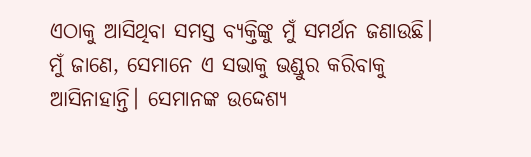ଏଠାକୁ ଆସିଥିବା ସମସ୍ତ ବ୍ୟକ୍ତିଙ୍କୁ ମୁଁ ସମର୍ଥନ ଜଣାଉଛି। ମୁଁ ଜାଣେ, ସେମାନେ ଏ ସଭାକୁ ଭଣ୍ଡୁର କରିବାକୁ ଆସିନାହାନ୍ତି। ସେମାନଙ୍କ ଉଦ୍ଦେଶ୍ୟ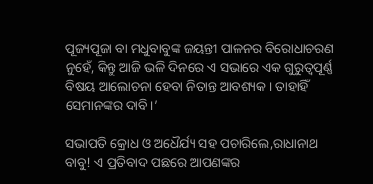ପୂଜ୍ୟପୂଜା ବା ମଧୁବାବୁଙ୍କ ଜୟନ୍ତୀ ପାଳନର ବିରୋଧାଚରଣ ନୁହେଁ, କିନ୍ତୁ ଆଜି ଭଳି ଦିନରେ ଏ ସଭାରେ ଏକ ଗୁରୁତ୍ୱପୂର୍ଣ୍ଣ ବିଷୟ ଆଲୋଚନା ହେବା ନିତାନ୍ତ ଆବଶ୍ୟକ। ତାହାହିଁ ସେମାନଙ୍କର ଦାବି।’

ସଭାପତି କ୍ରୋଧ ଓ ଅଧୈର୍ଯ୍ୟ ସହ ପଚାରିଲେ,ରାଧାନାଥ ବାବୁ! ଏ ପ୍ରତିବାଦ ପଛରେ ଆପଣଙ୍କର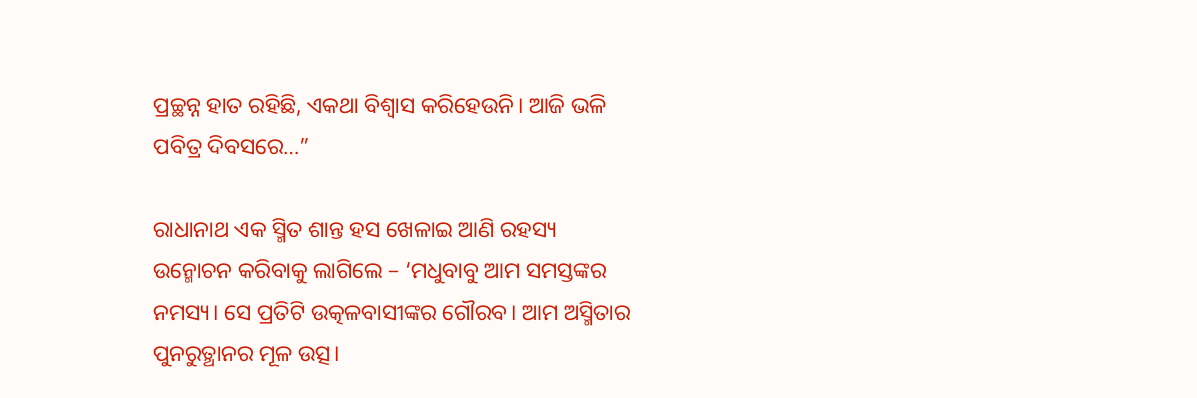ପ୍ରଚ୍ଛନ୍ନ ହାତ ରହିଛି, ଏକଥା ବିଶ୍ୱାସ କରିହେଉନି। ଆଜି ଭଳି ପବିତ୍ର ଦିବସରେ…”

ରାଧାନାଥ ଏକ ସ୍ମିତ ଶାନ୍ତ ହସ ଖେଳାଇ ଆଣି ରହସ୍ୟ ଉନ୍ମୋଚନ କରିବାକୁ ଲାଗିଲେ – ‘ମଧୁବାବୁ ଆମ ସମସ୍ତଙ୍କର ନମସ୍ୟ। ସେ ପ୍ରତିଟି ଉତ୍କଳବାସୀଙ୍କର ଗୌରବ। ଆମ ଅସ୍ମିତାର ପୁନରୁତ୍ଥାନର ମୂଳ ଉତ୍ସ।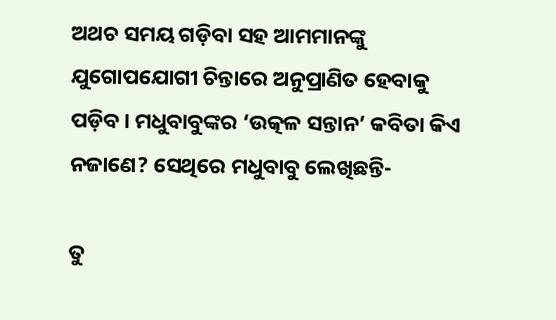ଅଥଚ ସମୟ ଗଡ଼ିବା ସହ ଆମମାନଙ୍କୁ ଯୁଗୋପଯୋଗୀ ଚିନ୍ତାରେ ଅନୁପ୍ରାଣିତ ହେବାକୁ ପଡ଼ିବ। ମଧୁବାବୁଙ୍କର ‘ଉତ୍କଳ ସନ୍ତାନ’ କବିତା କିଏ ନଜାଣେ? ସେଥିରେ ମଧୁବାବୁ ଲେଖିଛନ୍ତି-

ତୁ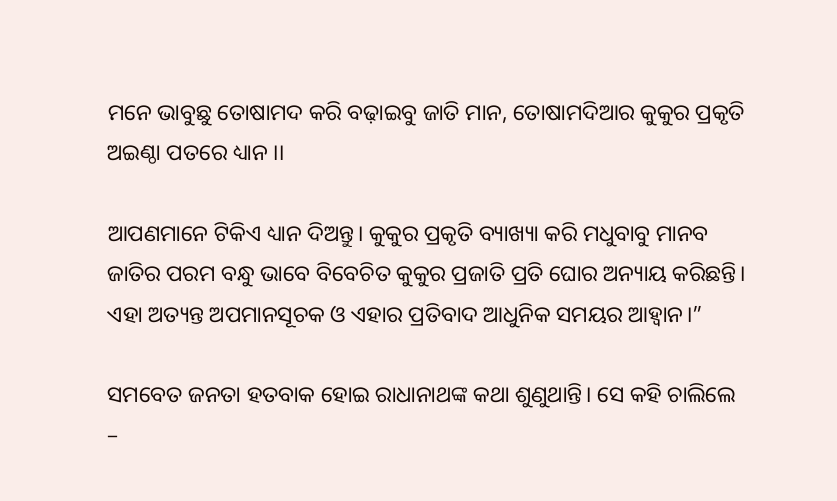ମନେ ଭାବୁଛୁ ତୋଷାମଦ କରି ବଢ଼ାଇବୁ ଜାତି ମାନ, ତୋଷାମଦିଆର କୁକୁର ପ୍ରକୃତି ଅଇଣ୍ଠା ପତରେ ଧ୍ୟାନ ।।

ଆପଣମାନେ ଟିକିଏ ଧ୍ୟାନ ଦିଅନ୍ତୁ। କୁକୁର ପ୍ରକୃତି ବ୍ୟାଖ୍ୟା କରି ମଧୁବାବୁ ମାନବ ଜାତିର ପରମ ବନ୍ଧୁ ଭାବେ ବିବେଚିତ କୁକୁର ପ୍ରଜାତି ପ୍ରତି ଘୋର ଅନ୍ୟାୟ କରିଛନ୍ତି। ଏହା ଅତ୍ୟନ୍ତ ଅପମାନସୂଚକ ଓ ଏହାର ପ୍ରତିବାଦ ଆଧୁନିକ ସମୟର ଆହ୍ୱାନ।”

ସମବେତ ଜନତା ହତବାକ ହୋଇ ରାଧାନାଥଙ୍କ କଥା ଶୁଣୁଥାନ୍ତି। ସେ କହି ଚାଲିଲେ –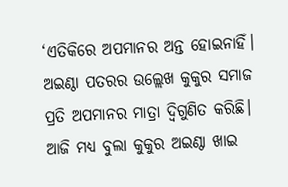‘ଏତିକିରେ ଅପମାନର ଅନ୍ତ ହୋଇନାହିଁ। ଅଇଣ୍ଠା ପତରର ଉଲ୍ଲେଖ କୁକୁର ସମାଜ ପ୍ରତି ଅପମାନର ମାତ୍ରା ଦ୍ୱିଗୁଣିତ କରିଛି। ଆଜି ମଧ୍ୟ ବୁଲା କୁକୁର ଅଇଣ୍ଠା ଖାଇ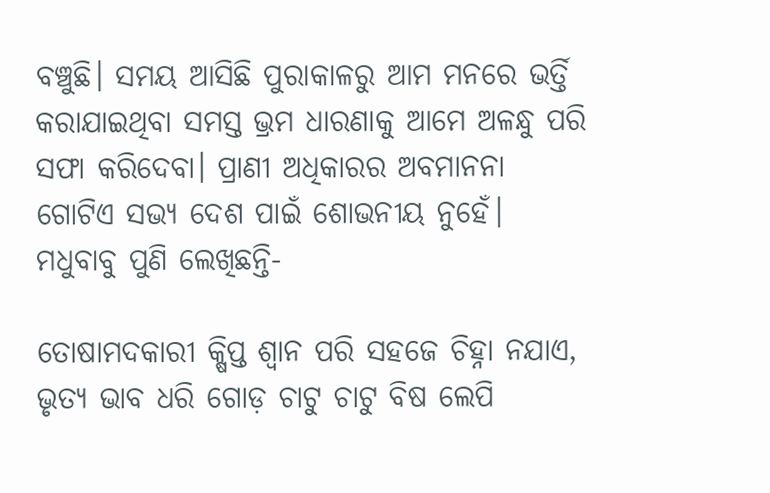ବଞ୍ଚୁଛି। ସମୟ ଆସିଛି ପୁରାକାଳରୁ ଆମ ମନରେ ଭର୍ତ୍ତି କରାଯାଇଥିବା ସମସ୍ତ ଭ୍ରମ ଧାରଣାକୁ ଆମେ ଅଳନ୍ଧୁ ପରି ସଫା କରିଦେବା। ପ୍ରାଣୀ ଅଧିକାରର ଅବମାନନା ଗୋଟିଏ ସଭ୍ୟ ଦେଶ ପାଇଁ ଶୋଭନୀୟ ନୁହେଁ। ମଧୁବାବୁ ପୁଣି ଲେଖିଛନ୍ତି-

ତୋଷାମଦକାରୀ କ୍ଷିପ୍ତ ଶ୍ୱାନ ପରି ସହଜେ ଚିହ୍ନା ନଯାଏ, ଭୃତ୍ୟ ଭାବ ଧରି ଗୋଡ଼ ଚାଟୁ ଚାଟୁ ବିଷ ଲେପି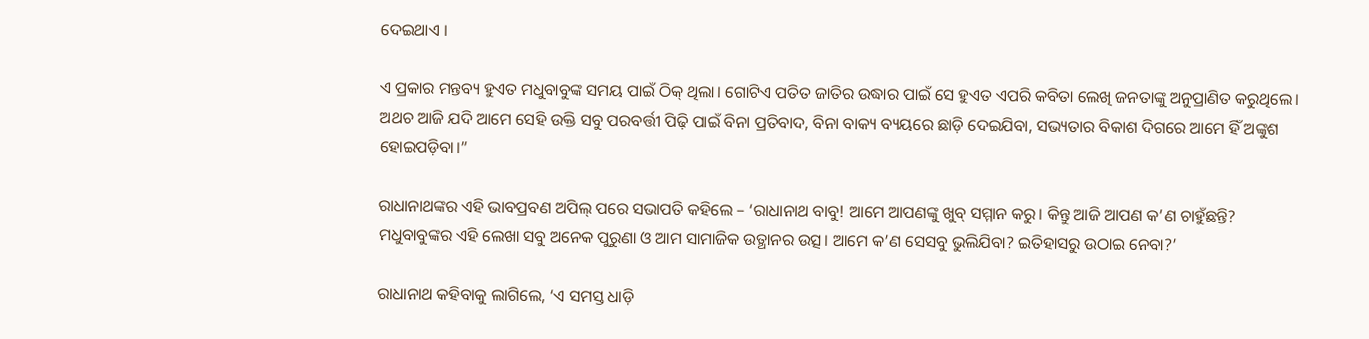ଦେଇଥାଏ ।

ଏ ପ୍ରକାର ମନ୍ତବ୍ୟ ହୁଏତ ମଧୁବାବୁଙ୍କ ସମୟ ପାଇଁ ଠିକ୍ ଥିଲା। ଗୋଟିଏ ପତିତ ଜାତିର ଉଦ୍ଧାର ପାଇଁ ସେ ହୁଏତ ଏପରି କବିତା ଲେଖି ଜନତାଙ୍କୁ ଅନୁପ୍ରାଣିତ କରୁଥିଲେ। ଅଥଚ ଆଜି ଯଦି ଆମେ ସେହି ଉକ୍ତି ସବୁ ପରବର୍ତ୍ତୀ ପିଢ଼ି ପାଇଁ ବିନା ପ୍ରତିବାଦ, ବିନା ବାକ୍ୟ ବ୍ୟୟରେ ଛାଡ଼ି ଦେଇଯିବା, ସଭ୍ୟତାର ବିକାଶ ଦିଗରେ ଆମେ ହିଁ ଅଙ୍କୁଶ ହୋଇପଡ଼ିବା।”

ରାଧାନାଥଙ୍କର ଏହି ଭାବପ୍ରବଣ ଅପିଲ୍ ପରେ ସଭାପତି କହିଲେ – ‘ରାଧାନାଥ ବାବୁ! ଆମେ ଆପଣଙ୍କୁ ଖୁବ୍ ସମ୍ମାନ କରୁ। କିନ୍ତୁ ଆଜି ଆପଣ କ’ଣ ଚାହୁଁଛନ୍ତି? ମଧୁବାବୁଙ୍କର ଏହି ଲେଖା ସବୁ ଅନେକ ପୁରୁଣା ଓ ଆମ ସାମାଜିକ ଉତ୍ଥାନର ଉତ୍ସ। ଆମେ କ’ଣ ସେସବୁ ଭୁଲିଯିବା? ଇତିହାସରୁ ଉଠାଇ ନେବା?’

ରାଧାନାଥ କହିବାକୁ ଲାଗିଲେ, ‘ଏ ସମସ୍ତ ଧାଡ଼ି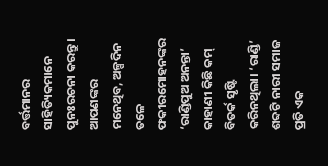ବର୍ତ୍ତମାନର ସାହିତ୍ୟିକମାନେ ପୁନଃରଚନା କରନ୍ତୁ। ଆପଣଙ୍କର ମନେଥିବ, ଅଳ୍ପଦିନ ତଳେ ଫକୀରମୋହନଙ୍କର ‘ରାଣ୍ଡିପୁଅ ଅନନ୍ତା’ କାହାଣୀ କିଛି କମ୍ ବିତର୍କ ସୃଷ୍ଟି କରିନଥିଲା। ‘ରାଣ୍ଡି’ ଶବ୍ଦଟି ନାରୀ ସମାଜ ପ୍ରତି ଏକ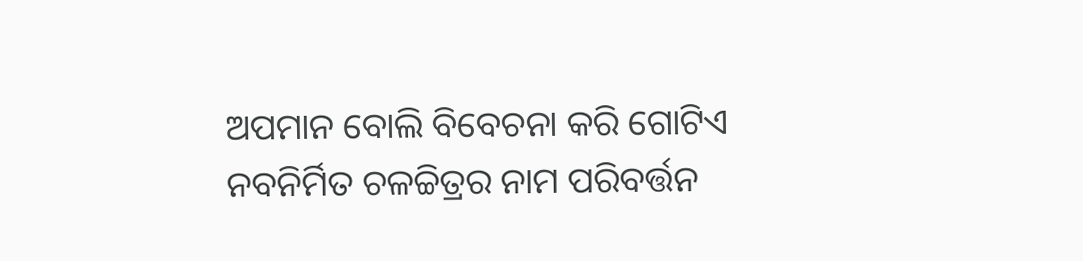ଅପମାନ ବୋଲି ବିବେଚନା କରି ଗୋଟିଏ ନବନିର୍ମିତ ଚଳଚ୍ଚିତ୍ରର ନାମ ପରିବର୍ତ୍ତନ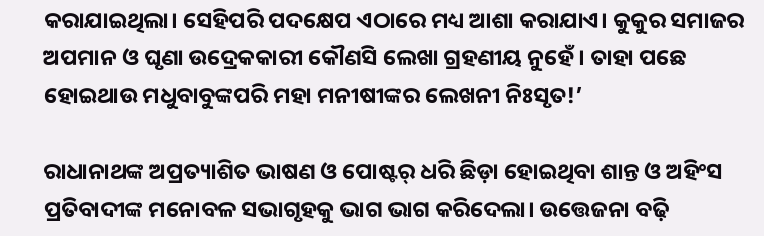କରାଯାଇଥିଲା। ସେହିପରି ପଦକ୍ଷେପ ଏଠାରେ ମଧ୍ୟ ଆଶା କରାଯାଏ। କୁକୁର ସମାଜର ଅପମାନ ଓ ଘୃଣା ଉଦ୍ରେକକାରୀ କୌଣସି ଲେଖା ଗ୍ରହଣୀୟ ନୁହେଁ। ତାହା ପଛେ ହୋଇଥାଉ ମଧୁବାବୁଙ୍କପରି ମହା ମନୀଷୀଙ୍କର ଲେଖନୀ ନିଃସୃତ!’

ରାଧାନାଥଙ୍କ ଅପ୍ରତ୍ୟାଶିତ ଭାଷଣ ଓ ପୋଷ୍ଟର୍ ଧରି ଛିଡ଼ା ହୋଇଥିବା ଶାନ୍ତ ଓ ଅହିଂସ ପ୍ରତିବାଦୀଙ୍କ ମନୋବଳ ସଭାଗୃହକୁ ଭାଗ ଭାଗ କରିଦେଲା। ଉତ୍ତେଜନା ବଢ଼ି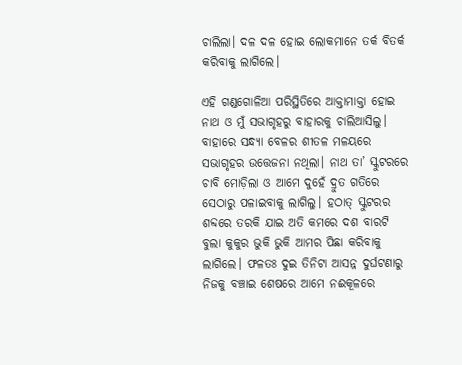ଚାଲିଲା। ଦଳ ଦଳ ହୋଇ ଲୋକମାନେ ତର୍କ ବିତର୍କ କରିବାକୁ ଲାଗିଲେ।

ଏହି ଗଣ୍ଡଗୋଳିଆ ପରିସ୍ଥିତିରେ ଆକ୍ତାମାକ୍ତା ହୋଇ ନାଥ ଓ ମୁଁ ସଭାଗୃହରୁ ବାହାରକୁ ଚାଲିଆସିଲୁ। ବାହାରେ ସନ୍ଧ୍ୟା ବେଳର ଶୀତଳ ମଳୟରେ ସଭାଗୃହର ଉତ୍ତେଜନା ନଥିଲା। ନାଥ ତା’ ସ୍କୁଟରରେ ଚାବି ମୋଡ଼ିଲା ଓ ଆମେ ଦୁହେଁ ଦ୍ରୁତ ଗତିରେ ସେଠାରୁ ପଳାଇବାକୁ ଲାଗିଲୁ। ହଠାତ୍ ସ୍କୁଟରର ଶବ୍ଦରେ ତରକି ଯାଇ ଅତି କମରେ ଦଶ ବାରଟି ବୁଲା କୁକୁର ଭୁକି ଭୁକି ଆମର ପିଛା କରିବାକୁ ଲାଗିଲେ। ଫଳତଃ ଦୁଇ ତିନିଟା ଆସନ୍ନ ଦୁର୍ଘଟଣାରୁ ନିଜକୁ ବଞ୍ଚାଇ ଶେଷରେ ଆମେ ନଈକୂଳରେ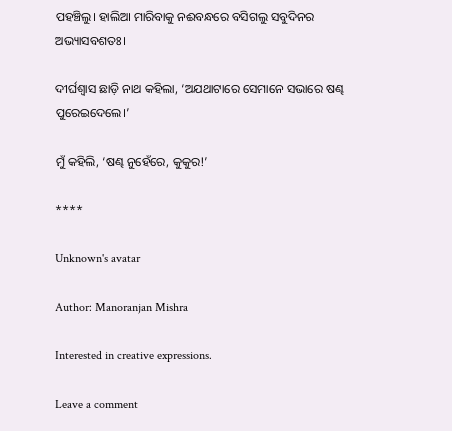ପହଞ୍ଚିଲୁ। ହାଲିଆ ମାରିବାକୁ ନଈବନ୍ଧରେ ବସିଗଲୁ ସବୁଦିନର ଅଭ୍ୟାସବଶତଃ।

ଦୀର୍ଘଶ୍ୱାସ ଛାଡ଼ି ନାଥ କହିଲା, ‘ଅଯଥାଟାରେ ସେମାନେ ସଭାରେ ଷଣ୍ଢ ପୁରେଇଦେଲେ।’

ମୁଁ କହିଲି, ‘ଷଣ୍ଢ ନୁହେଁରେ, କୁକୁର!’

****

Unknown's avatar

Author: Manoranjan Mishra

Interested in creative expressions.

Leave a comment